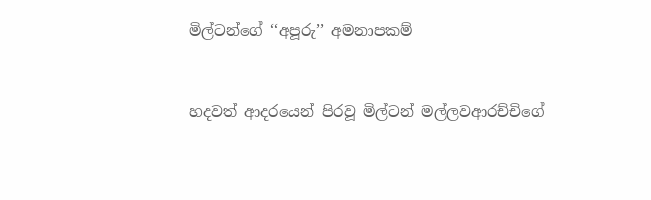මිල්ටන්ගේ ‘‘අපූරු’’ අමනාපකම්


හදවත් ආදරයෙන් පිරවූ මිල්ටන් මල්ලවආරච්චිගේ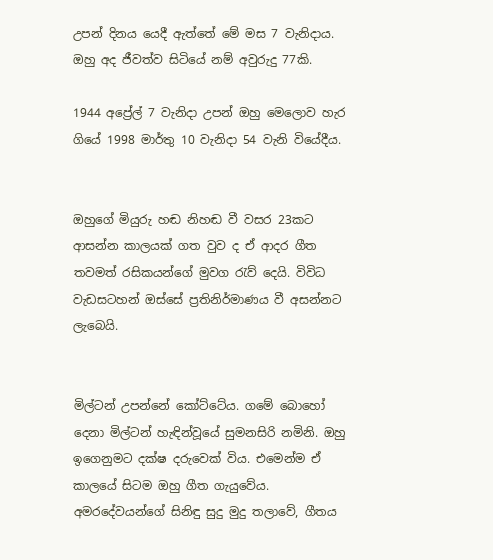උපන් දිනය යෙදී ඇත්තේ මේ මස 7 වැනිදාය. ඔහු අද ජීවත්ව සිටියේ නම් අවුරුදු 77කි.

1944 අප්‍රේල් 7 වැනිදා උපන් ඔහු මෙලොව හැර ගියේ 1998 මාර්තු 10 වැනිදා 54 වැනි වියේදීය.


ඔහුගේ මියුරු හඬ නිහඬ වී වසර 23කට ආසන්න කාලයක් ගත වුව ද ඒ ආදර ගීත තවමත් රසිකයන්ගේ මුවග රැව් දෙයි. විවිධ වැඩසටහන් ඔස්සේ ප්‍රතිනිර්මාණය වී අසන්නට ලැබෙයි.


මිල්ටන් උපන්නේ කෝට්ටේය. ගමේ බොහෝ දෙනා මිල්ටන් හැඳින්වූයේ සුමනසිරි නමිනි. ඔහු ඉගෙනුමට දක්ෂ දරුවෙක් විය. එමෙන්ම ඒ කාලයේ සිටම ඔහු ගීත ගැයුවේය.
අමරදේවයන්ගේ සිනිඳු සුදු මුදු තලාවේ, ගීතය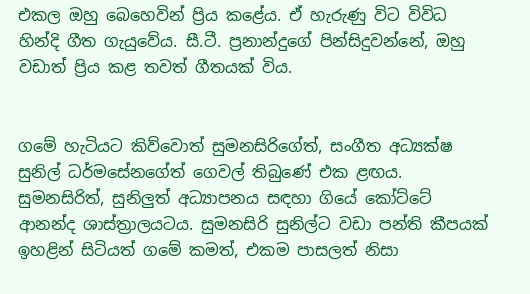එකල ඔහු බෙහෙවින් ප්‍රිය කළේය. ඒ හැරුණු විට විවිධ හින්දි ගීත ගැයුවේය. සී.ටී. ප්‍රනාන්දුගේ පින්සිදුවන්නේ, ඔහු වඩාත් ප්‍රිය කළ තවත් ගීතයක් විය.


ගමේ හැටියට කිව්වොත් සුමනසිරිගේත්, සංගීත අධ්‍යක්ෂ සුනිල් ධර්මසේනගේත් ගෙවල් තිබුණේ එක ළඟය. සුමනසිරිත්, සුනිලුත් අධ්‍යාපනය සඳහා ගියේ කෝට්ටේ ආනන්ද ශාස්ත්‍රාලයටය. සුමනසිරි සුනිල්ට වඩා පන්ති කීපයක් ඉහළින් සිටියත් ගමේ කමත්, එකම පාසලත් නිසා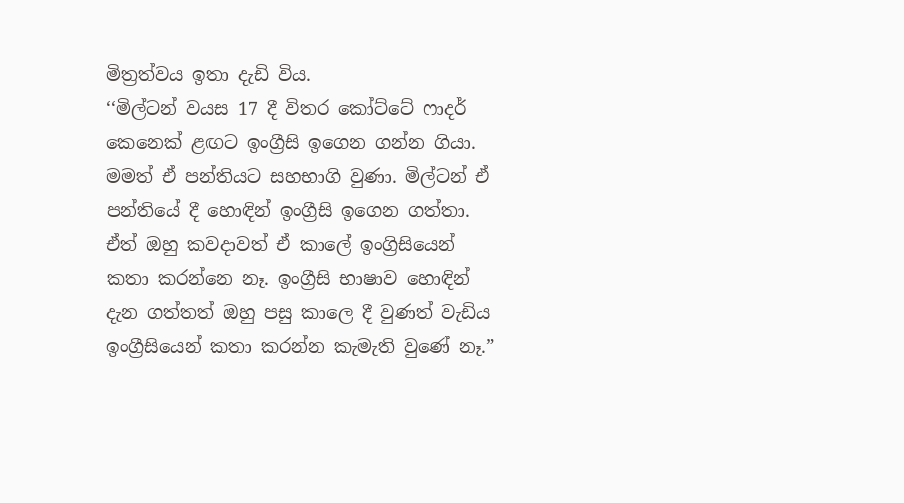මිත්‍රත්වය ඉතා දැඩි විය.
‘‘මිල්ටන් වයස 17 දී විතර කෝට්ටේ ෆාදර් කෙනෙක් ළඟට ඉංග්‍රීසි ඉගෙන ගන්න ගියා. මමත් ඒ පන්තියට සහභාගි වුණා. මිල්ටන් ඒ පන්තියේ දී හොඳින් ඉංග්‍රීසි ඉගෙන ගත්තා. ඒත් ඔහු කවදාවත් ඒ කාලේ ඉංග්‍රිසියෙන් කතා කරන්නෙ නෑ. ඉංග්‍රීසි භාෂාව හොඳින් දැන ගත්තත් ඔහු පසු කාලෙ දී වුණත් වැඩිය ඉංග්‍රීසියෙන් කතා කරන්න කැමැති වුණේ නෑ.”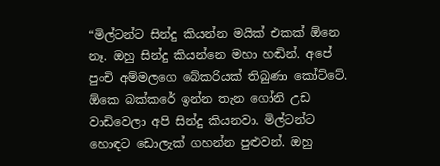“මිල්ටන්ට සින්දු කියන්න මයික් එකක් ඕනෙ නෑ. ඔහු සින්දු කියන්නෙ මහා හඬින්. අපේ පුංචි අම්මලගෙ බේකරියක් තිබුණා කෝට්ටේ. ඕකෙ බක්කරේ ඉන්න තැන ගෝනි උඩ වාඩිවෙලා අපි සින්දු කියනවා. මිල්ටන්ට හොඳට ඩොලැක් ගහන්න පුළුවන්. ඔහු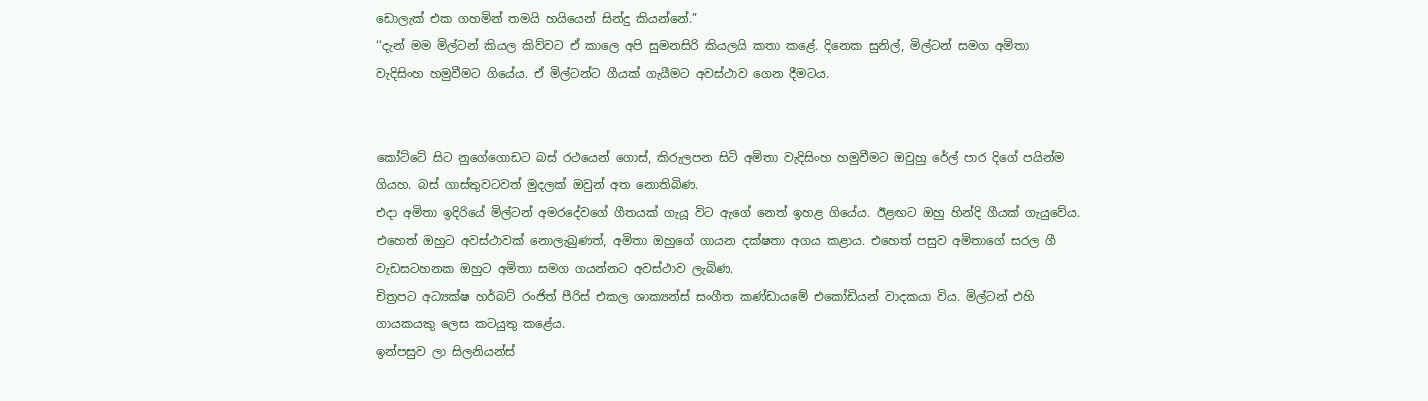ඩොලැක් එක ගහමින් තමයි හයියෙන් සින්දු කියන්නේ.”
‘‘දැන් මම මිල්ටන් කියල කිව්වට ඒ කාලෙ අපි සුමනසිරි කියලයි කතා කළේ. දිනෙක සුනිල්, මිල්ටන් සමග අමිතා වැදිසිංහ හමුවීමට ගියේය. ඒ මිල්ටන්ට ගීයක් ගැයීමට අවස්ථාව ගෙන දීමටය.


කෝට්ටේ සිට නුගේගොඩට බස් රථයෙන් ගොස්, කිරුලපන සිටි අමිතා වැදිසිංහ හමුවීමට ඔවුහු රේල් පාර දිගේ පයින්ම ගියහ. බස් ගාස්තුවටවත් මුදලක් ඔවුන් අත නොතිබිණ.
එදා අමිතා ඉදිරියේ මිල්ටන් අමරදේවගේ ගීතයක් ගැයූ විට ඇගේ නෙත් ඉහළ ගියේය. ඊළඟට ඔහු හින්දි ගීයක් ගැයුවේය. එහෙත් ඔහුට අවස්ථාවක් නොලැබුණත්, අමිතා ඔහුගේ ගායන දක්ෂතා අගය කළාය. එහෙත් පසුව අමිතාගේ සරල ගී වැඩසටහනක ඔහුට අමිතා සමග ගයන්නට අවස්ථාව ලැබිණ.
චිත්‍රපට අධ්‍යක්ෂ හර්බට් රංජිත් පීරිස් එකල ශාක්‍යන්ස් සංගීත කණ්ඩායමේ එකෝඩියන් වාදකයා විය. මිල්ටන් එහි ගායකයකු ලෙස කටයුතු කළේය.
ඉන්පසුව ලා සිලනියන්ස්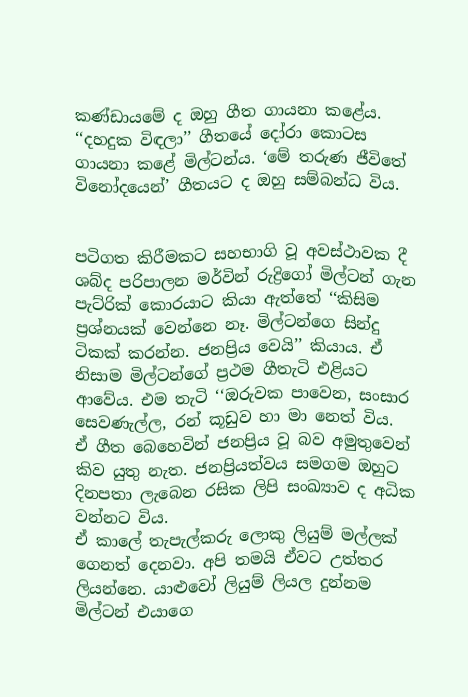කණ්ඩායමේ ද ඔහු ගීත ගායනා කළේය. ‘‘දහදුක විඳලා’’ ගීතයේ දෝරා කොටස ගායනා කළේ මිල්ටන්ය. ‘මේ තරුණ ජීවිතේ විනෝදයෙන්’ ගීතයට ද ඔහු සම්බන්ධ විය.


පටිගත කිරීමකට සහභාගි වූ අවස්ථාවක දී ශබ්ද පරිපාලන මර්වින් රුද්‍රිගෝ මිල්ටන් ගැන පැට්රික් කොරයාට කියා ඇත්තේ ‘‘කිසිම ප්‍රශ්නයක් වෙන්නෙ නෑ. මිල්ටන්ගෙ සින්දු ටිකක් කරන්න. ජනප්‍රිය වෙයි’’ කියාය. ඒ නිසාම මිල්ටන්ගේ ප්‍රථම ගීතැටි එළියට ආවේය. එම තැටි ‘‘ඔරුවක පාවෙන, සංසාර සෙවණැල්ල, රන් කූඩුව හා මා නෙත් විය.
ඒ ගීත බෙහෙවින් ජනප්‍රිය වූ බව අමුතුවෙන් කිව යුතු නැත. ජනප්‍රියත්වය සමගම ඔහුට දිනපතා ලැබෙන රසික ලිපි සංඛ්‍යාව ද අධික වන්නට විය.
ඒ කාලේ තැපැල්කරු ලොකු ලියුම් මල්ලක් ගෙනත් දෙනවා. අපි තමයි ඒවට උත්තර ලියන්නෙ. යාළුවෝ ලියුම් ලියල දුන්නම මිල්ටන් එයාගෙ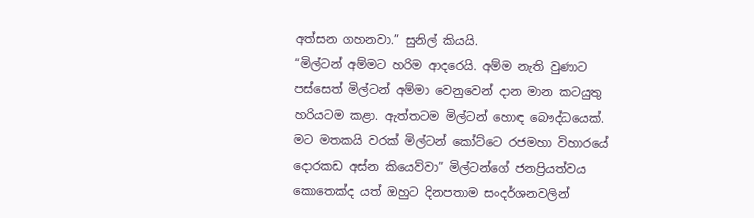අත්සන ගහනවා.” සුනිල් කියයි.
“මිල්ටන් අම්මට හරිම ආදරෙයි. අම්ම නැති වුණාට පස්සෙත් මිල්ටන් අම්මා වෙනුවෙන් දාන මාන කටයුතු හරියටම කළා. ඇත්තටම මිල්ටන් හොඳ බෞද්ධයෙක්. මට මතකයි වරක් මිල්ටන් කෝට්ටෙ රජමහා විහාරයේ දොරකඩ අස්න කියෙව්වා” මිල්ටන්ගේ ජනප්‍රියත්වය කොතෙක්ද යත් ඔහුට දිනපතාම සංදර්ශනවලින්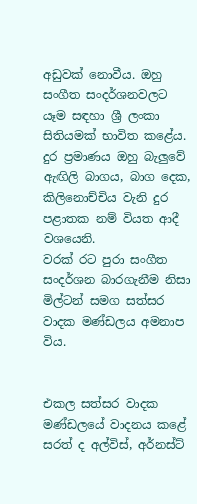අඩුවක් නොවීය. ඔහු සංගීත සංදර්ශනවලට යෑම සඳහා ශ්‍රී ලංකා සිතියමක් භාවිත කළේය. දුර ප්‍රමාණය ඔහු බැලුවේ ඇඟිලි බාගය, බාග දෙක, කිලිනොච්චිය වැනි දුර පළාතක නම් වියත ආදී වශයෙනි.
වරක් රට පුරා සංගීත සංදර්ශන බාරගැනීම නිසා මිල්ටන් සමග සත්සර වාදක මණ්ඩලය අමනාප විය.


එකල සත්සර වාදක මණ්ඩලයේ වාදනය කළේ සරත් ද අල්විස්, අර්නස්ට්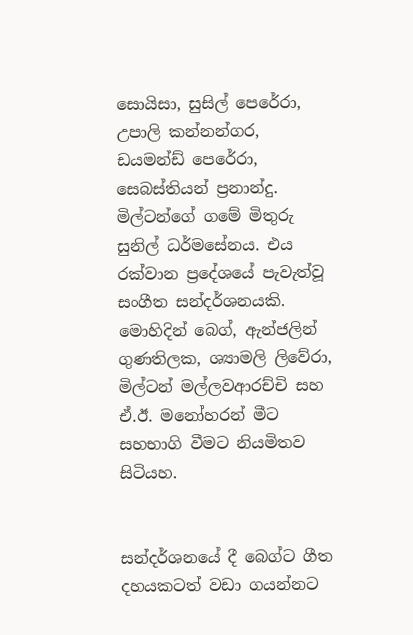සොයිසා, සුසිල් පෙරේරා, උපාලි කන්නන්ගර, ඩයමන්ඩ් පෙරේරා, සෙබස්තියන් ප්‍රනාන්දු. මිල්ටන්ගේ ගමේ මිතුරු සුනිල් ධර්මසේනය. එය රක්වාන ප්‍රදේශයේ පැවැත්වූ සංගීත සන්දර්ශනයකි. මොහිදින් බෙග්, ඇන්ජලින් ගුණතිලක, ශ්‍යාමලි ලිවේරා, මිල්ටන් මල්ලවආරච්චි සහ ඒ.ඊ. මනෝහරන් මීට සහභාගි වීමට නියමිතව සිටියහ.


සන්දර්ශනයේ දී බෙග්ට ගීත දහයකටත් වඩා ගයන්නට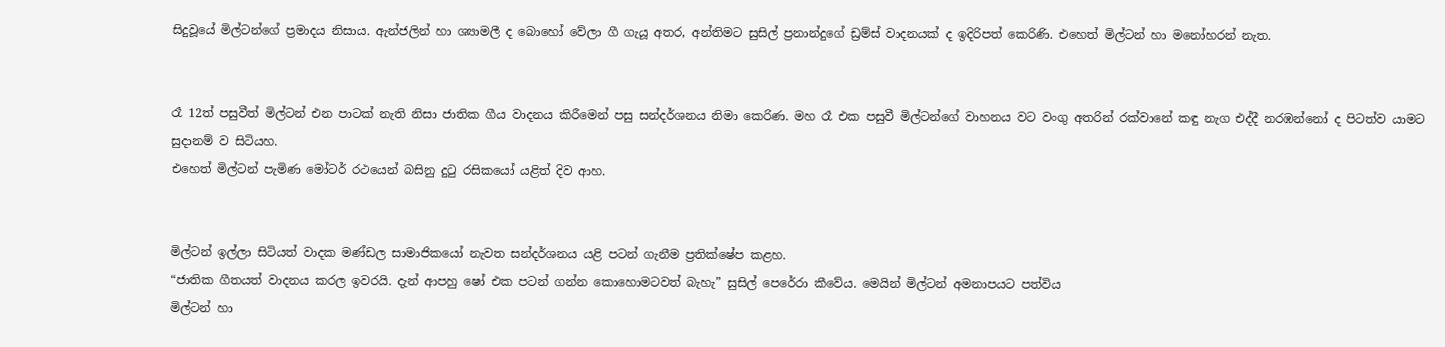සිදුවූයේ මිල්ටන්ගේ ප්‍රමාදය නිසාය. ඇන්ජලින් හා ශ්‍යාමලී ද බොහෝ වේලා ගී ගැයූ අතර, අන්තිමට සුසිල් ප්‍රනාන්දුගේ ඩ්‍රම්ස් වාදනයක් ද ඉදිරිපත් කෙරිණි. එහෙත් මිල්ටන් හා මනෝහරන් නැත.


රෑ 12ත් පසුවීත් මිල්ටන් එන පාටක් නැති නිසා ජාතික ගීය වාදනය කිරීමෙන් පසු සන්දර්ශනය නිමා කෙරිණ. මහ රෑ එක පසුවී මිල්ටන්ගේ වාහනය වට වංගු අතරින් රක්වානේ කඳු නැග එද්දී නරඹන්නෝ ද පිටත්ව යාමට සුදානම් ව සිටියහ.
එහෙත් මිල්ටන් පැමිණ මෝටර් රථයෙන් බසිනු දුටු රසිකයෝ යළිත් දිව ආහ.


මිල්ටන් ඉල්ලා සිටියත් වාදක මණ්ඩල සාමාජිකයෝ නැවත සන්දර්ශනය යළි පටන් ගැනීම ප්‍රතික්ෂේප කළහ.
“ජාතික ගීතයත් වාදනය කරල ඉවරයි. දැන් ආපහු ෂෝ එක පටන් ගන්න කොහොමටවත් බැහැ” සුසිල් පෙරේරා කීවේය. මෙයින් මිල්ටන් අමනාපයට පත්විය
මිල්ටන් හා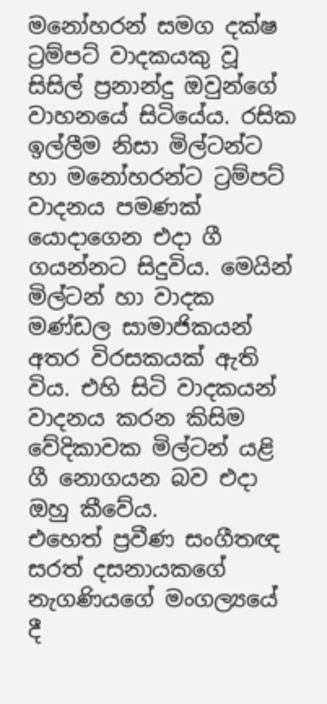මනෝහරන් සමග දක්ෂ ට්‍රම්පට් වාදකයකු වූ සිසිල් ප්‍රනාන්දු ඔවුන්ගේ වාහනයේ සිටියේය. රසික ඉල්ලීම නිසා මිල්ටන්ට හා මනෝහරන්ට ට්‍රම්පට් වාදනය පමණක් යොදාගෙන එදා ගී ගයන්නට සිදුවිය. මෙයින් මිල්ටන් හා වාදක මණ්ඩල සාමාජිකයන් අතර විරසකයක් ඇති විය. එහි සිටි වාදකයන් වාදනය කරන කිසිම වේදිකාවක මිල්ටන් යළි ගී නොගයන බව එදා ඔහු කීවේය.
එහෙත් ප්‍රවීණ සංගීතඥ සරත් දසනායකගේ නැගණියගේ මංගල්‍යයේ දී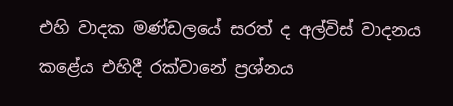එහි වාදක මණ්ඩලයේ සරත් ද අල්විස් වාදනය කළේය එහිදී රක්වානේ ප්‍රශ්නය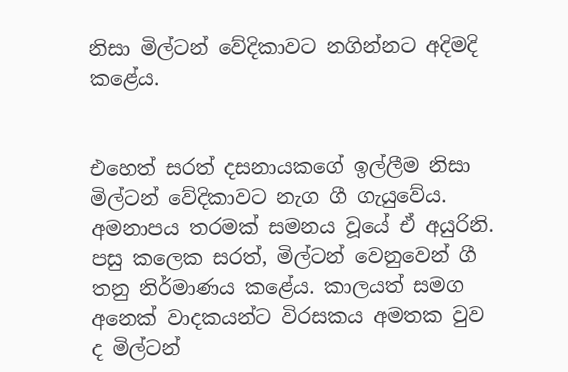නිසා මිල්ටන් වේදිකාවට නගින්නට අදිමදි කළේය.


එහෙත් සරත් දසනායකගේ ඉල්ලීම නිසා මිල්ටන් වේදිකාවට නැග ගී ගැයුවේය. අමනාපය තරමක් සමනය වූයේ ඒ අයුරිනි. පසු කලෙක සරත්, මිල්ටන් වෙනුවෙන් ගී තනු නිර්මාණය කළේය. කාලයත් සමග අනෙක් වාදකයන්ට විරසකය අමතක වුව ද මිල්ටන්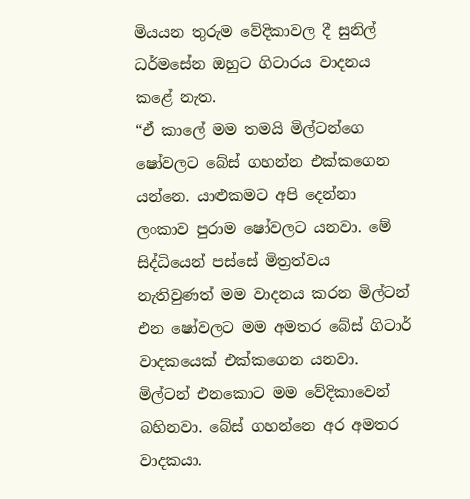මියයන තුරුම වේදිකාවල දී සුනිල් ධර්මසේන ඔහුට ගිටාරය වාදනය කළේ නැත.
“ඒ කාලේ මම තමයි මිල්ටන්ගෙ ෂෝවලට බේස් ගහන්න එක්කගෙන යන්නෙ. යාළුකමට අපි දෙන්නා ලංකාව පුරාම ෂෝවලට යනවා. මේ සිද්ධියෙන් පස්සේ මිත්‍රත්වය නැතිවුණත් මම වාදනය කරන මිල්ටන් එන ෂෝවලට මම අමතර බේස් ගිටාර් වාදකයෙක් එක්කගෙන යනවා. මිල්ටන් එනකොට මම වේදිකාවෙන් බහිනවා. බේස් ගහන්නෙ අර අමතර වාදකයා.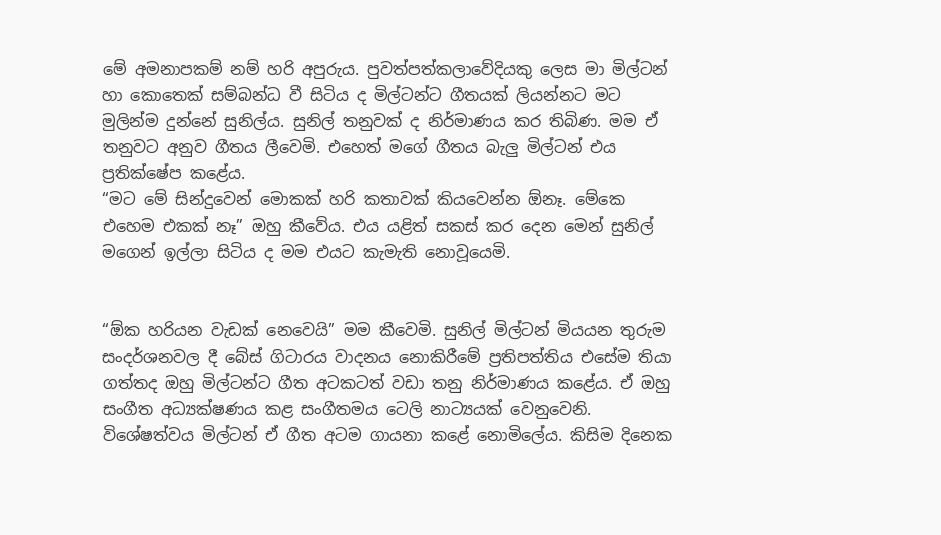මේ අමනාපකම් නම් හරි අපුරුය. පුවත්පත්කලාවේදියකු ලෙස මා මිල්ටන් හා කොතෙක් සම්බන්ධ වී සිටිය ද මිල්ටන්ට ගීතයක් ලියන්නට මට මුලින්ම දුන්නේ සුනිල්ය. සුනිල් තනුවක් ද නිර්මාණය කර තිබිණ. මම ඒ තනුවට අනුව ගීතය ලීවෙමි. එහෙත් මගේ ගීතය බැලු මිල්ටන් එය ප්‍රතික්ෂේප කළේය.
“මට මේ සින්දුවෙන් මොකක් හරි කතාවක් කියවෙන්න ඕනෑ. මේකෙ එහෙම එකක් නෑ” ඔහු කීවේය. එය යළිත් සකස් කර දෙන මෙන් සුනිල් මගෙන් ඉල්ලා සිටිය ද මම එයට කැමැති නොවූයෙමි.


“ඕක හරියන වැඩක් නෙවෙයි” මම කීවෙමි. සුනිල් මිල්ටන් මියයන තුරුම සංදර්ශනවල දී බේස් ගිටාරය වාදනය නොකිරීමේ ප්‍රතිපත්තිය එසේම තියා ගත්තද ඔහු මිල්ටන්ට ගීත අටකටත් වඩා තනු නිර්මාණය කළේය. ඒ ඔහු සංගීත අධ්‍යක්ෂණය කළ සංගීතමය ටෙලි නාට්‍යයක් වෙනුවෙනි.
විශේෂත්වය මිල්ටන් ඒ ගීත අටම ගායනා කළේ නොමිලේය. කිසිම දිනෙක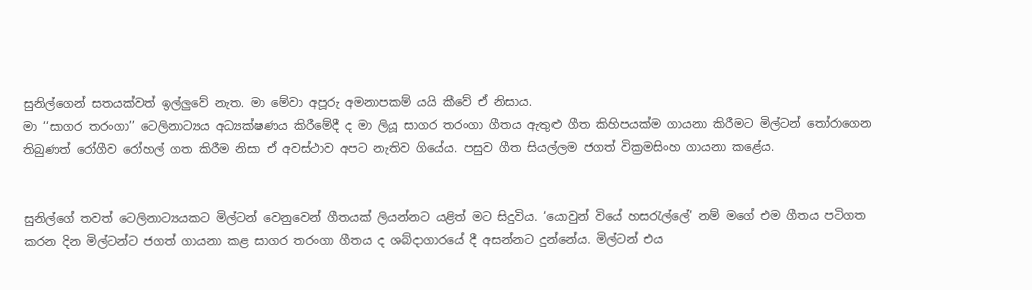සුනිල්ගෙන් සතයක්වත් ඉල්ලුවේ නැත. මා මේවා අපූරු අමනාපකම් යයි කීවේ ඒ නිසාය.
මා ‘‘සාගර තරංගා’’ ටෙලිනාට්‍යය අධ්‍යක්ෂණය කිරීමේදී ද මා ලියූ සාගර තරංගා ගීතය ඇතුළු ගීත කිහිපයක්ම ගායනා කිරීමට මිල්ටන් තෝරාගෙන තිබුණත් රෝගීව රෝහල් ගත කිරීම නිසා ඒ අවස්ථාව අපට නැතිව ගියේය. පසුව ගීත සියල්ලම ජගත් වික්‍රමසිංහ ගායනා කළේය.


සුනිල්ගේ තවත් ටෙලිනාට්‍යයකට මිල්ටන් වෙනුවෙන් ගීතයක් ලියන්නට යළිත් මට සිදුවිය. ‘යොවුන් වියේ හසරැල්ලේ’ නම් මගේ එම ගීතය පටිගත කරන දින මිල්ටන්ට ජගත් ගායනා කළ සාගර තරංගා ගීතය ද ශබ්දාගාරයේ දී අසන්නට දුන්නේය. මිල්ටන් එය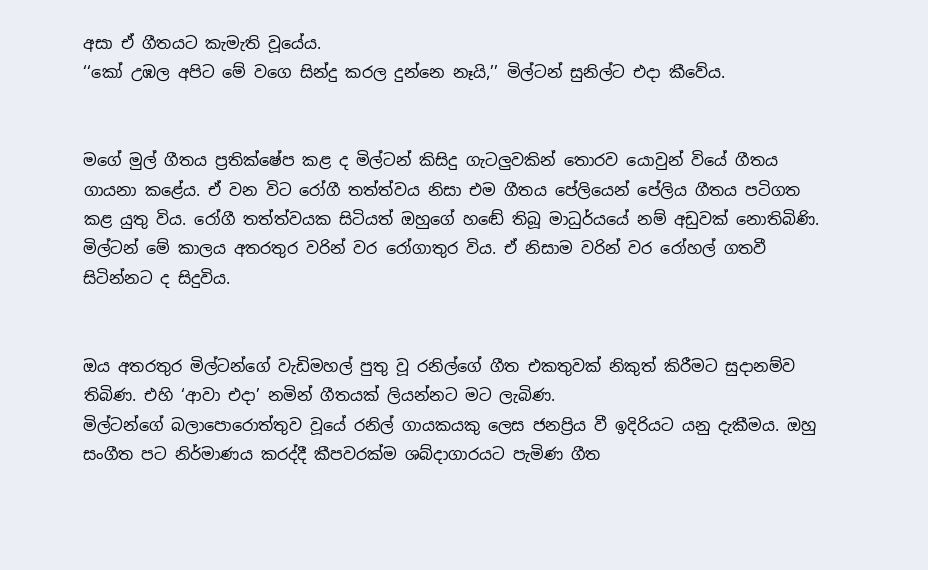අසා ඒ ගීතයට කැමැති වූයේය.
‘‘කෝ උඹල අපිට මේ වගෙ සින්දු කරල දුන්නෙ නෑයි,’’ මිල්ටන් සුනිල්ට එදා කීවේය.


මගේ මුල් ගීතය ප්‍රතික්ෂේප කළ ද මිල්ටන් කිසිදු ගැටලුවකින් තොරව යොවුන් වියේ ගීතය ගායනා කළේය. ඒ වන විට රෝගී තත්ත්වය නිසා එම ගීතය පේලියෙන් පේලිය ගීතය පටිගත කළ යුතු විය. රෝගී තත්ත්වයක සිටියත් ඔහුගේ හඬේ තිබූ මාධුර්යයේ නම් අඩුවක් නොතිබිණි.
මිල්ටන් මේ කාලය අතරතුර වරින් වර රෝගාතුර විය. ඒ නිසාම වරින් වර රෝහල් ගතවී සිටින්නට ද සිදුවිය.


ඔය අතරතුර මිල්ටන්ගේ වැඩිමහල් පුතු වූ රනිල්ගේ ගීත එකතුවක් නිකුත් කිරීමට සුදානම්ව තිබිණ. එහි ‘ආවා එදා’ නමින් ගීතයක් ලියන්නට මට ලැබිණ.
මිල්ටන්ගේ බලාපොරොත්තුව වූයේ රනිල් ගායකයකු ලෙස ජනප්‍රිය වී ඉදිරියට යනු දැකීමය. ඔහු සංගීත පට නිර්මාණය කරද්දී කීපවරක්ම ශබ්දාගාරයට පැමිණ ගීත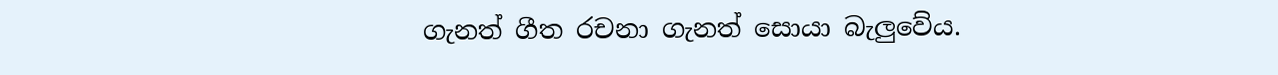ගැනත් ගීත රචනා ගැනත් සොයා බැලුවේය.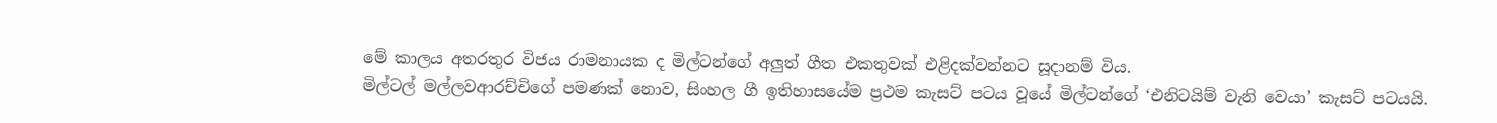මේ කාලය අතරතුර විජය රාමනායක ද මිල්ටන්ගේ අලුත් ගීත එකතුවක් එළිදක්වන්නට සූදානම් විය.
මිල්ටල් මල්ලවආරච්චිගේ පමණක් නොව, සිංහල ගී ඉතිහාසයේම ප්‍රථම කැසට් පටය වූයේ මිල්ටන්ගේ ‘එනිටයිම් වැනි වෙයා’ කැසට් පටයයි.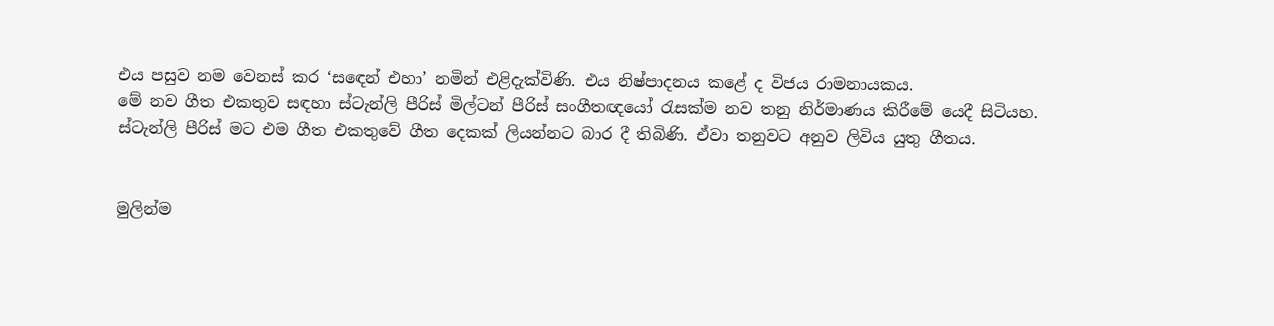එය පසුව නම වෙනස් කර ‘සඳෙන් එහා’ නමින් එළිදැක්විණි. එය නිෂ්පාදනය කළේ ද විජය රාමනායකය.
මේ නව ගීත එකතුව සඳහා ස්ටැන්ලි පීරිස් මිල්ටන් පීරිස් සංගීතඥයෝ රැසක්ම නව තනු නිර්මාණය කිරීමේ යෙදී සිටියහ. ස්ටැන්ලි පීරිස් මට එම ගීත එකතුවේ ගීත දෙකක් ලියන්නට බාර දී තිබිණි. ඒවා තනුවට අනුව ලිවිය යුතු ගීතය.


මුලින්ම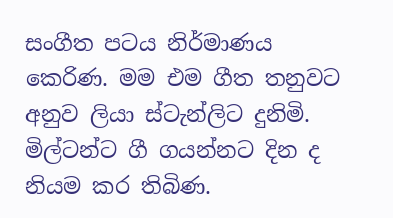සංගීත පටය නිර්මාණය කෙරිණ. මම එම ගීත තනුවට අනුව ලියා ස්ටැන්ලිට දුනිමි.
මිල්ටන්ට ගී ගයන්නට දින ද නියම කර තිබිණ.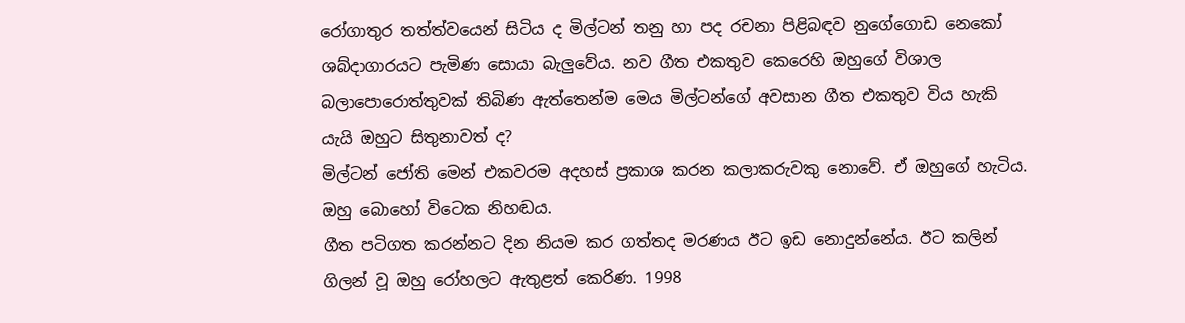රෝගාතුර තත්ත්වයෙන් සිටිය ද මිල්ටන් තනු හා පද රචනා පිළිබඳව නුගේගොඩ නෙකෝ ශබ්දාගාරයට පැමිණ සොයා බැලුවේය. නව ගීත එකතුව කෙරෙහි ඔහුගේ විශාල බලාපොරොත්තුවක් තිබිණ ඇත්තෙන්ම මෙය මිල්ටන්ගේ අවසාන ගීත එකතුව විය හැකි යැයි ඔහුට සිතුනාවත් ද?
මිල්ටන් ජෝති මෙන් එකවරම අදහස් ප්‍රකාශ කරන කලාකරුවකු නොවේ. ඒ ඔහුගේ හැටිය. ඔහු බොහෝ විටෙක නිහඬය.
ගීත පටිගත කරන්නට දින නියම කර ගත්තද මරණය ඊට ඉඩ නොදුන්නේය. ඊට කලින් ගිලන් වූ ඔහු රෝහලට ඇතුළත් කෙරිණ. 1998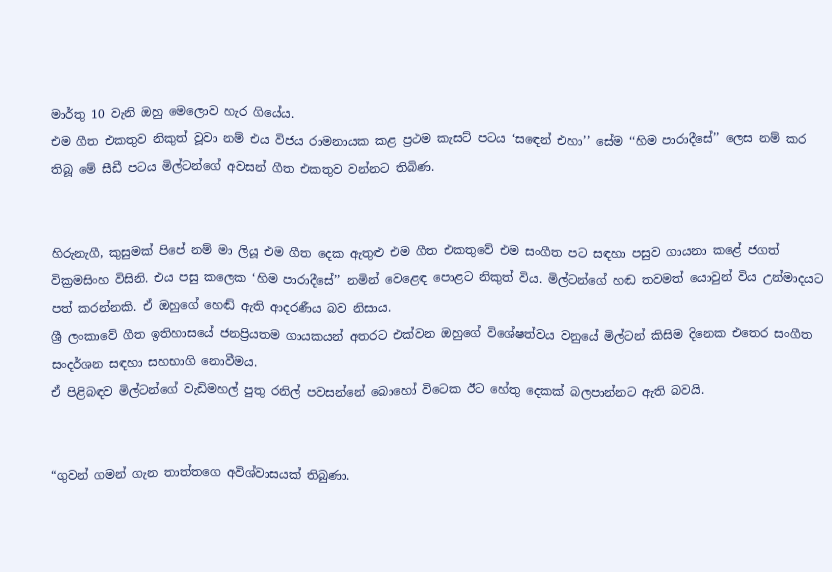මාර්තු 10 වැනි ඔහු මෙලොව හැර ගියේය.
එම ගීත එකතුව නිකුත් වූවා නම් එය විජය රාමනායක කළ ප්‍රථම කැසට් පටය ‘සඳෙන් එහා’’ සේම ‘‘හිම පාරාදීසේ’’ ලෙස නම් කර තිබූ මේ සීඩී පටය මිල්ටන්ගේ අවසන් ගීත එකතුව වන්නට තිබිණ.


හිරුනැගී, කුසුමක් පිපේ නම් මා ලියූ එම ගීත දෙක ඇතුළු එම ගීත එකතුවේ එම සංගීත පට සඳහා පසුව ගායනා කළේ ජගත් වික්‍රමසිංහ විසිනි. එය පසු කලෙක ‘හිම පාරාදීසේ’’ නමින් වෙළෙඳ පොළට නිකුත් විය. මිල්ටන්ගේ හඬ තවමත් යොවුන් විය උන්මාදයට පත් කරන්නකි. ඒ ඔහුගේ හෙඬ් ඇති ආදරණීය බව නිසාය.
ශ්‍රී ලංකාවේ ගීත ඉතිහාසයේ ජනප්‍රියතම ගායකයන් අතරට එක්වන ඔහුගේ විශේෂත්වය වනුයේ මිල්ටන් කිසිම දිනෙක එතෙර සංගීත සංදර්ශන සඳහා සහභාගි නොවීමය.
ඒ පිළිබඳව මිල්ටන්ගේ වැඩිමහල් පුතු රනිල් පවසන්නේ බොහෝ විටෙක ඊට හේතු දෙකක් බලපාන්නට ඇති බවයි.


“ගුවන් ගමන් ගැන තාත්තගෙ අවිශ්වාසයක් තිබුණා.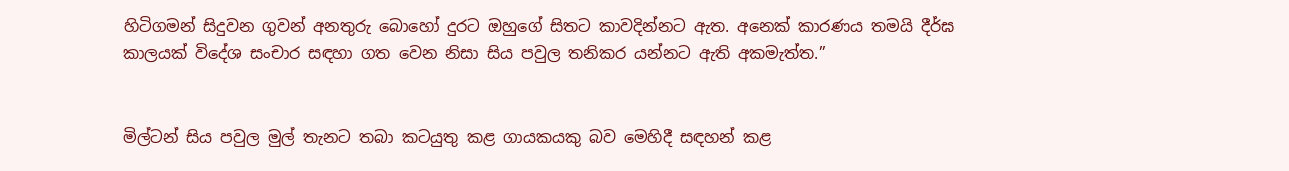හිටිගමන් සිදුවන ගුවන් අනතුරු බොහෝ දුරට ඔහුගේ සිතට කාවදින්නට ඇත. අනෙක් කාරණය තමයි දීර්ඝ කාලයක් විදේශ සංචාර සඳහා ගත වෙන නිසා සිය පවුල තනිකර යන්නට ඇති අකමැත්ත.”


මිල්ටන් සිය පවුල මුල් තැනට තබා කටයුතු කළ ගායකයකු බව මෙහිදී සඳහන් කළ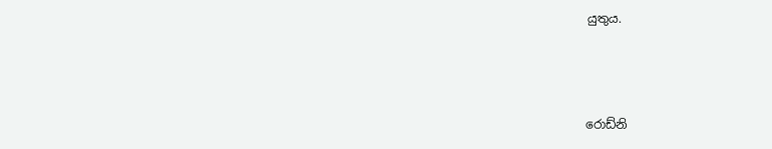යුතුය.



රොඩ්නි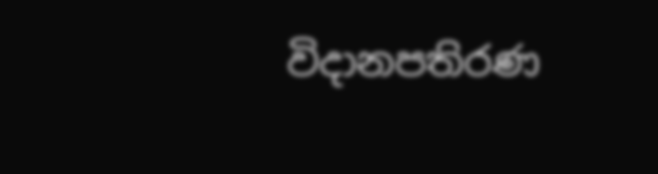විදානපතිරණ